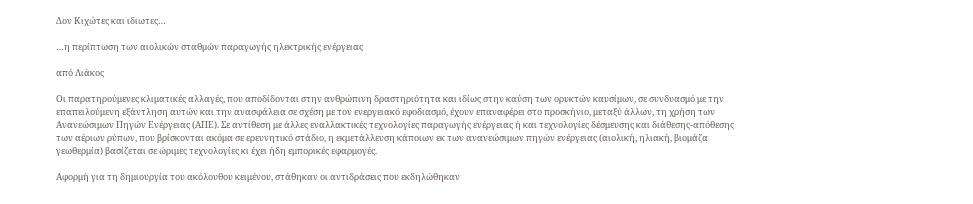Δον Κιχώτες και ιδιωτες…

…η περίπτωση των αιολικών σταθμών παραγωγής ηλεκτρικής ενέργειας

από Λιάκος

Οι παρατηρούμενες κλιματικές αλλαγές, που αποδίδονται στην ανθρώπινη δραστηριότητα και ιδίως στην καύση των ορυκτών καυσίμων, σε συνδυασμό με την επαπειλούμενη εξάντληση αυτών και την ανασφάλεια σε σχέση με τον ενεργειακό εφοδιασμό, έχουν επαναφέρει στο προσκήνιο, μεταξύ άλλων, τη χρήση των Ανανεώσιμων Πηγών Ενέργειας (ΑΠΕ). Σε αντίθεση με άλλες εναλλακτικές τεχνολογίες παραγωγής ενέργειας ή και τεχνολογίες δέσμευσης και διάθεσης-απόθεσης των αέριων ρύπων, που βρίσκονται ακόμα σε ερευνητικό στάδιο, η εκμετάλλευση κάποιων εκ των ανανεώσιμων πηγών ενέργειας (αιολική, ηλιακή, βιομάζα γεωθερμία) βασίζεται σε ώριμες τεχνολογίες κι έχει ήδη εμπορικές εφαρμογές.

Αφορμή για τη δημιουργία του ακόλουθου κειμένου, στάθηκαν οι αντιδράσεις που εκδηλώθηκαν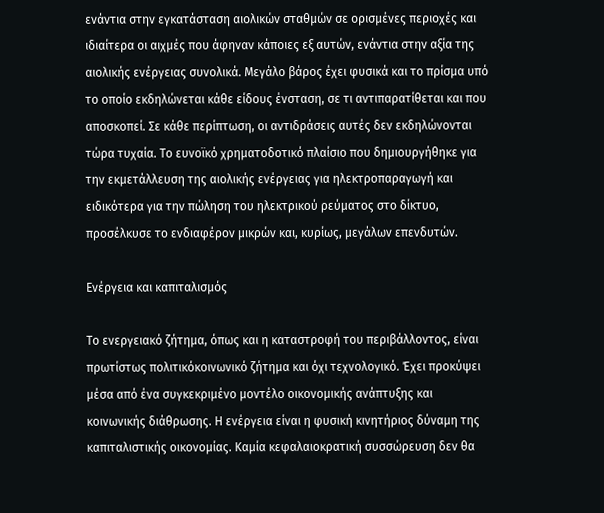ενάντια στην εγκατάσταση αιολικών σταθμών σε ορισμένες περιοχές και ιδιαίτερα οι αιχμές που άφηναν κάποιες εξ αυτών, ενάντια στην αξία της αιολικής ενέργειας συνολικά. Μεγάλο βάρος έχει φυσικά και το πρίσμα υπό το οποίο εκδηλώνεται κάθε είδους ένσταση, σε τι αντιπαρατίθεται και που αποσκοπεί. Σε κάθε περίπτωση, οι αντιδράσεις αυτές δεν εκδηλώνονται τώρα τυχαία. Το ευνοϊκό χρηματοδοτικό πλαίσιο που δημιουργήθηκε για την εκμετάλλευση της αιολικής ενέργειας για ηλεκτροπαραγωγή και ειδικότερα για την πώληση του ηλεκτρικού ρεύματος στο δίκτυο, προσέλκυσε το ενδιαφέρον μικρών και, κυρίως, μεγάλων επενδυτών.

Ενέργεια και καπιταλισμός

Το ενεργειακό ζήτημα, όπως και η καταστροφή του περιβάλλοντος, είναι πρωτίστως πολιτικόκοινωνικό ζήτημα και όχι τεχνολογικό. Έχει προκύψει μέσα από ένα συγκεκριμένο μοντέλο οικονομικής ανάπτυξης και κοινωνικής διάθρωσης. Η ενέργεια είναι η φυσική κινητήριος δύναμη της καπιταλιστικής οικονομίας. Καμία κεφαλαιοκρατική συσσώρευση δεν θα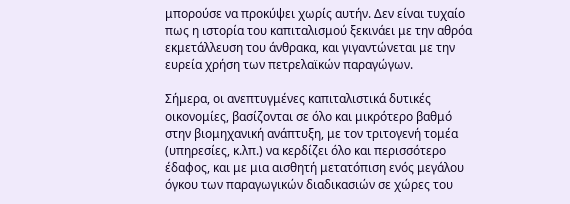μπορούσε να προκύψει χωρίς αυτήν. Δεν είναι τυχαίο πως η ιστορία του καπιταλισμού ξεκινάει με την αθρόα εκμετάλλευση του άνθρακα, και γιγαντώνεται με την ευρεία χρήση των πετρελαϊκών παραγώγων.

Σήμερα, οι ανεπτυγμένες καπιταλιστικά δυτικές οικονομίες, βασίζονται σε όλο και μικρότερο βαθμό στην βιομηχανική ανάπτυξη, με τον τριτογενή τομέα (υπηρεσίες, κ.λπ.) να κερδίζει όλο και περισσότερο έδαφος, και με μια αισθητή μετατόπιση ενός μεγάλου όγκου των παραγωγικών διαδικασιών σε χώρες του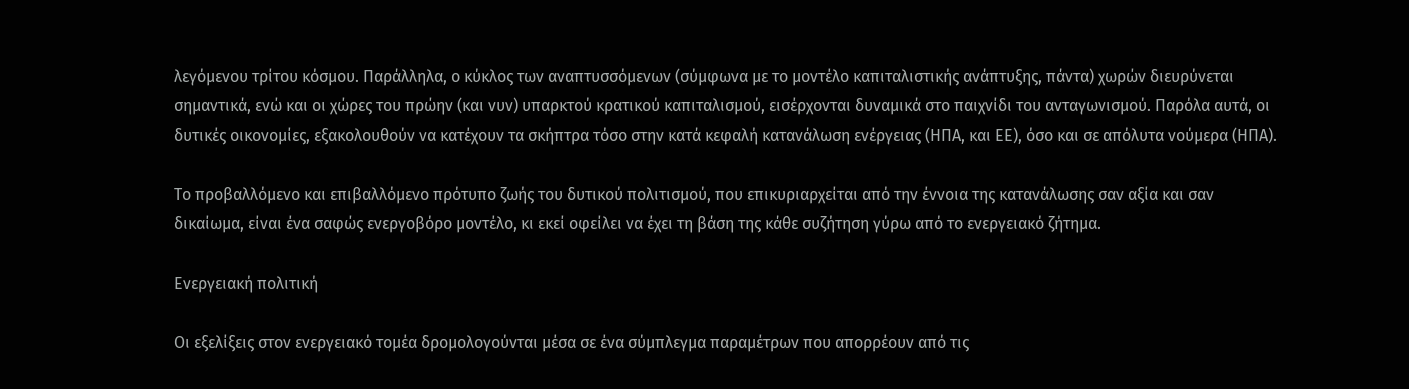λεγόμενου τρίτου κόσμου. Παράλληλα, ο κύκλος των αναπτυσσόμενων (σύμφωνα με το μοντέλο καπιταλιστικής ανάπτυξης, πάντα) χωρών διευρύνεται σημαντικά, ενώ και οι χώρες του πρώην (και νυν) υπαρκτού κρατικού καπιταλισμού, εισέρχονται δυναμικά στο παιχνίδι του ανταγωνισμού. Παρόλα αυτά, οι δυτικές οικονομίες, εξακολουθούν να κατέχουν τα σκήπτρα τόσο στην κατά κεφαλή κατανάλωση ενέργειας (ΗΠΑ, και ΕΕ), όσο και σε απόλυτα νούμερα (ΗΠΑ).

Το προβαλλόμενο και επιβαλλόμενο πρότυπο ζωής του δυτικού πολιτισμού, που επικυριαρχείται από την έννοια της κατανάλωσης σαν αξία και σαν δικαίωμα, είναι ένα σαφώς ενεργοβόρο μοντέλο, κι εκεί οφείλει να έχει τη βάση της κάθε συζήτηση γύρω από το ενεργειακό ζήτημα.

Ενεργειακή πολιτική

Οι εξελίξεις στον ενεργειακό τομέα δρομολογούνται μέσα σε ένα σύμπλεγμα παραμέτρων που απορρέουν από τις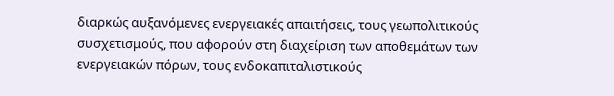διαρκώς αυξανόμενες ενεργειακές απαιτήσεις, τους γεωπολιτικούς συσχετισμούς, που αφορούν στη διαχείριση των αποθεμάτων των ενεργειακών πόρων, τους ενδοκαπιταλιστικούς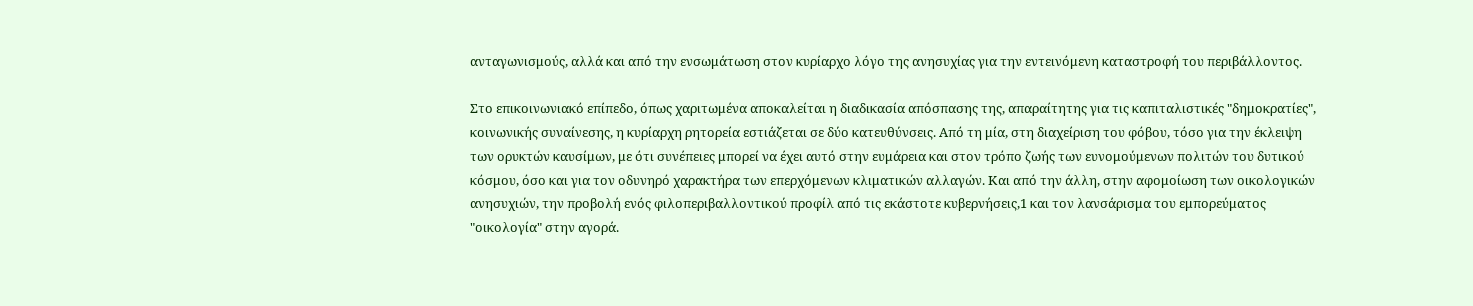ανταγωνισμούς, αλλά και από την ενσωμάτωση στον κυρίαρχο λόγο της ανησυχίας για την εντεινόμενη καταστροφή του περιβάλλοντος.

Στο επικοινωνιακό επίπεδο, όπως χαριτωμένα αποκαλείται η διαδικασία απόσπασης της, απαραίτητης για τις καπιταλιστικές "δημοκρατίες", κοινωνικής συναίνεσης, η κυρίαρχη ρητορεία εστιάζεται σε δύο κατευθύνσεις. Από τη μία, στη διαχείριση του φόβου, τόσο για την έκλειψη των ορυκτών καυσίμων, με ότι συνέπειες μπορεί να έχει αυτό στην ευμάρεια και στον τρόπο ζωής των ευνομούμενων πολιτών του δυτικού κόσμου, όσο και για τον οδυνηρό χαρακτήρα των επερχόμενων κλιματικών αλλαγών. Και από την άλλη, στην αφομοίωση των οικολογικών ανησυχιών, την προβολή ενός φιλοπεριβαλλοντικού προφίλ από τις εκάστοτε κυβερνήσεις,1 και τον λανσάρισμα του εμπορεύματος "οικολογία" στην αγορά.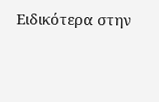Ειδικότερα στην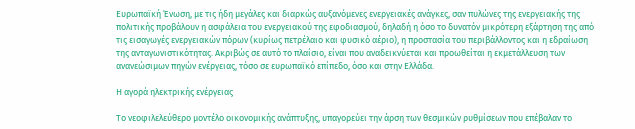Ευρωπαϊκή Ένωση, με τις ήδη μεγάλες και διαρκώς αυξανόμενες ενεργειακές ανάγκες, σαν πυλώνες της ενεργειακής της πολιτικής προβάλουν η ασφάλεια του ενεργειακού της εφοδιασμού, δηλαδή η όσο το δυνατόν μικρότερη εξάρτηση της από τις εισαγωγές ενεργειακών πόρων (κυρίως πετρέλαιο και φυσικό αέριο), η προστασία του περιβάλλοντος και η εδραίωση της ανταγωνιστικότητας. Ακριβώς σε αυτό το πλαίσιο, είναι που αναδεικνύεται και προωθείται η εκμετάλλευση των ανανεώσιμων πηγών ενέργειας, τόσο σε ευρωπαϊκό επίπεδο, όσο και στην Ελλάδα.

Η αγορά ηλεκτρικής ενέργειας

Το νεοφιλελεύθερο μοντέλο οικονομικής ανάπτυξης, υπαγορεύει την άρση των θεσμικών ρυθμίσεων που επέβαλαν το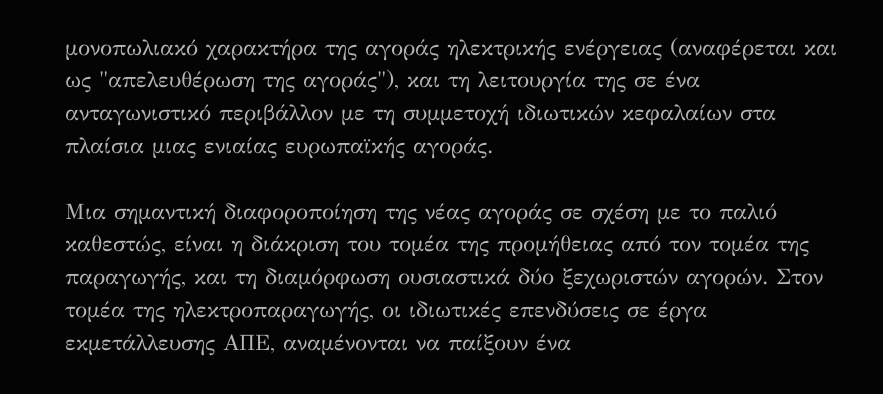μονοπωλιακό χαρακτήρα της αγοράς ηλεκτρικής ενέργειας (αναφέρεται και ως "απελευθέρωση της αγοράς"), και τη λειτουργία της σε ένα ανταγωνιστικό περιβάλλον με τη συμμετοχή ιδιωτικών κεφαλαίων στα πλαίσια μιας ενιαίας ευρωπαϊκής αγοράς.

Μια σημαντική διαφοροποίηση της νέας αγοράς σε σχέση με το παλιό καθεστώς, είναι η διάκριση του τομέα της προμήθειας από τον τομέα της παραγωγής, και τη διαμόρφωση ουσιαστικά δύο ξεχωριστών αγορών. Στον τομέα της ηλεκτροπαραγωγής, οι ιδιωτικές επενδύσεις σε έργα εκμετάλλευσης ΑΠΕ, αναμένονται να παίξουν ένα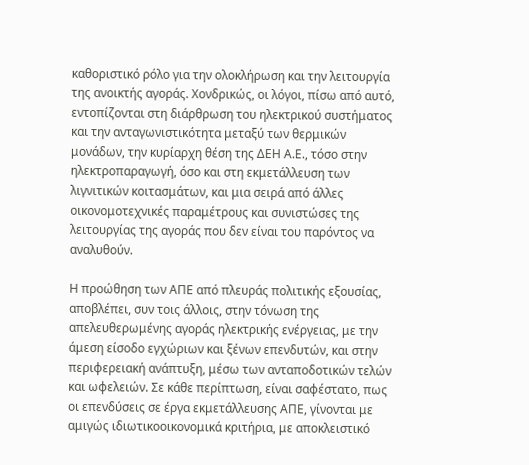καθοριστικό ρόλο για την ολοκλήρωση και την λειτουργία της ανοικτής αγοράς. Χονδρικώς, οι λόγοι, πίσω από αυτό, εντοπίζονται στη διάρθρωση του ηλεκτρικού συστήματος και την ανταγωνιστικότητα μεταξύ των θερμικών μονάδων, την κυρίαρχη θέση της ΔΕΗ Α.Ε., τόσο στην ηλεκτροπαραγωγή, όσο και στη εκμετάλλευση των λιγνιτικών κοιτασμάτων, και μια σειρά από άλλες οικονομοτεχνικές παραμέτρους και συνιστώσες της λειτουργίας της αγοράς που δεν είναι του παρόντος να αναλυθούν.

Η προώθηση των ΑΠΕ από πλευράς πολιτικής εξουσίας, αποβλέπει, συν τοις άλλοις, στην τόνωση της απελευθερωμένης αγοράς ηλεκτρικής ενέργειας, με την άμεση είσοδο εγχώριων και ξένων επενδυτών, και στην περιφερειακή ανάπτυξη, μέσω των ανταποδοτικών τελών και ωφελειών. Σε κάθε περίπτωση, είναι σαφέστατο, πως οι επενδύσεις σε έργα εκμετάλλευσης ΑΠΕ, γίνονται με αμιγώς ιδιωτικοοικονομικά κριτήρια, με αποκλειστικό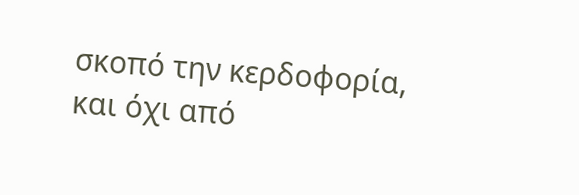σκοπό την κερδοφορία, και όχι από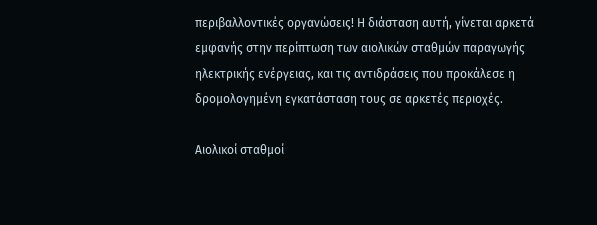περιβαλλοντικές οργανώσεις! Η διάσταση αυτή, γίνεται αρκετά εμφανής στην περίπτωση των αιολικών σταθμών παραγωγής ηλεκτρικής ενέργειας, και τις αντιδράσεις που προκάλεσε η δρομολογημένη εγκατάσταση τους σε αρκετές περιοχές.

Αιολικοί σταθμοί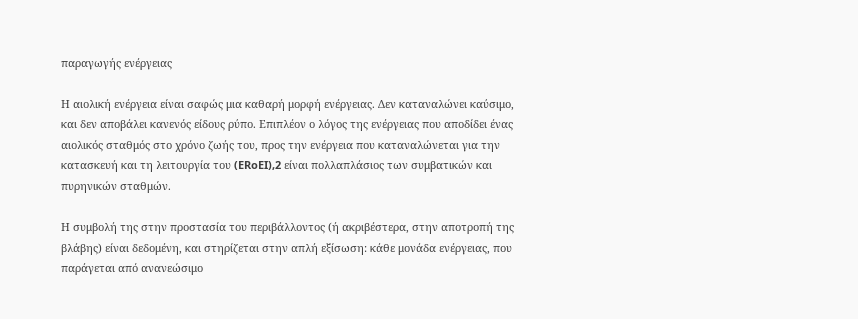παραγωγής ενέργειας

Η αιολική ενέργεια είναι σαφώς μια καθαρή μορφή ενέργειας. Δεν καταναλώνει καύσιμο, και δεν αποβάλει κανενός είδους ρύπο. Επιπλέον ο λόγος της ενέργειας που αποδίδει ένας αιολικός σταθμός στο χρόνο ζωής του, προς την ενέργεια που καταναλώνεται για την κατασκευή και τη λειτουργία του (ERoEI),2 είναι πολλαπλάσιος των συμβατικών και πυρηνικών σταθμών.

Η συμβολή της στην προστασία του περιβάλλοντος (ή ακριβέστερα, στην αποτροπή της βλάβης) είναι δεδομένη, και στηρίζεται στην απλή εξίσωση: κάθε μονάδα ενέργειας, που παράγεται από ανανεώσιμο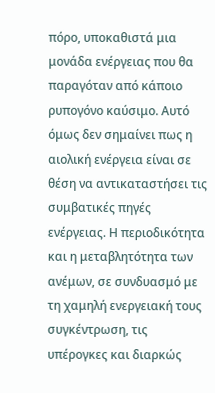πόρο, υποκαθιστά μια μονάδα ενέργειας που θα παραγόταν από κάποιο ρυπογόνο καύσιμο. Αυτό όμως δεν σημαίνει πως η αιολική ενέργεια είναι σε θέση να αντικαταστήσει τις συμβατικές πηγές ενέργειας. Η περιοδικότητα και η μεταβλητότητα των ανέμων, σε συνδυασμό με τη χαμηλή ενεργειακή τους συγκέντρωση, τις υπέρογκες και διαρκώς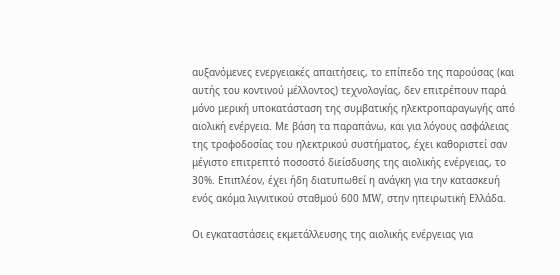αυξανόμενες ενεργειακές απαιτήσεις, το επίπεδο της παρούσας (και αυτής του κοντινού μέλλοντος) τεχνολογίας, δεν επιτρέπουν παρά μόνο μερική υποκατάσταση της συμβατικής ηλεκτροπαραγωγής από αιολική ενέργεια. Με βάση τα παραπάνω, και για λόγους ασφάλειας της τροφοδοσίας του ηλεκτρικού συστήματος, έχει καθοριστεί σαν μέγιστο επιτρεπτό ποσοστό διείσδυσης της αιολικής ενέργειας, το 30%. Επιπλέον, έχει ήδη διατυπωθεί η ανάγκη για την κατασκευή ενός ακόμα λιγνιτικού σταθμού 600 MW, στην ηπειρωτική Ελλάδα.

Οι εγκαταστάσεις εκμετάλλευσης της αιολικής ενέργειας για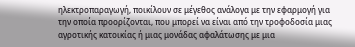ηλεκτροπαραγωγή, ποικίλουν σε μέγεθος ανάλογα με την εφαρμογή για την οποία προορίζονται, που μπορεί να είναι από την τροφοδοσία μιας αγροτικής κατοικίας ή μιας μονάδας αφαλάτωσης με μια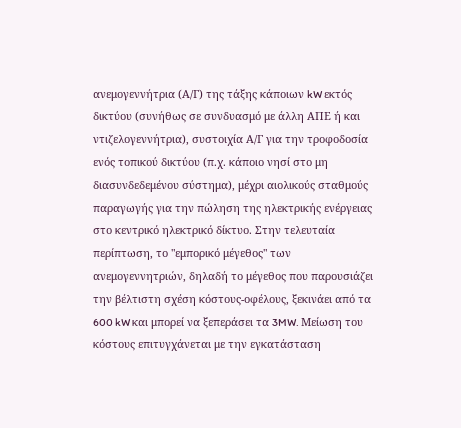ανεμογεννήτρια (Α/Γ) της τάξης κάποιων kW εκτός δικτύου (συνήθως σε συνδυασμό με άλλη ΑΠΕ ή και ντιζελογεννήτρια), συστοιχία Α/Γ για την τροφοδοσία ενός τοπικού δικτύου (π.χ. κάποιο νησί στο μη διασυνδεδεμένου σύστημα), μέχρι αιολικούς σταθμούς παραγωγής για την πώληση της ηλεκτρικής ενέργειας στο κεντρικό ηλεκτρικό δίκτυο. Στην τελευταία περίπτωση, το "εμπορικό μέγεθος" των ανεμογεννητριών, δηλαδή το μέγεθος που παρουσιάζει την βέλτιστη σχέση κόστους-οφέλους, ξεκινάει από τα 600 kW και μπορεί να ξεπεράσει τα 3MW. Μείωση του κόστους επιτυγχάνεται με την εγκατάσταση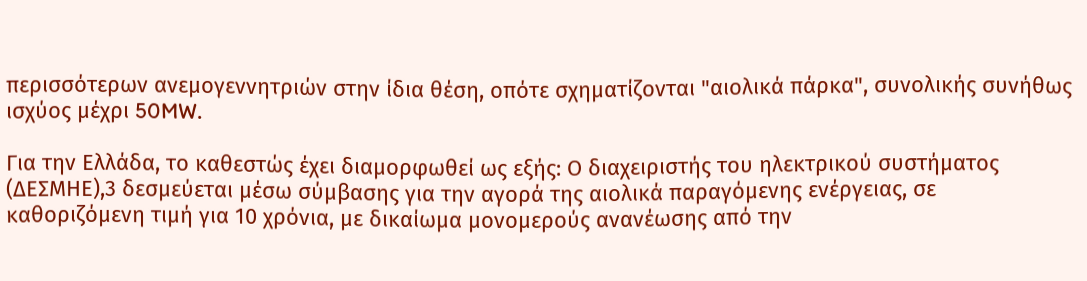περισσότερων ανεμογεννητριών στην ίδια θέση, οπότε σχηματίζονται "αιολικά πάρκα", συνολικής συνήθως ισχύος μέχρι 50MW.

Για την Ελλάδα, το καθεστώς έχει διαμορφωθεί ως εξής: Ο διαχειριστής του ηλεκτρικού συστήματος (ΔΕΣΜΗΕ),3 δεσμεύεται μέσω σύμβασης για την αγορά της αιολικά παραγόμενης ενέργειας, σε καθοριζόμενη τιμή για 10 χρόνια, με δικαίωμα μονομερούς ανανέωσης από την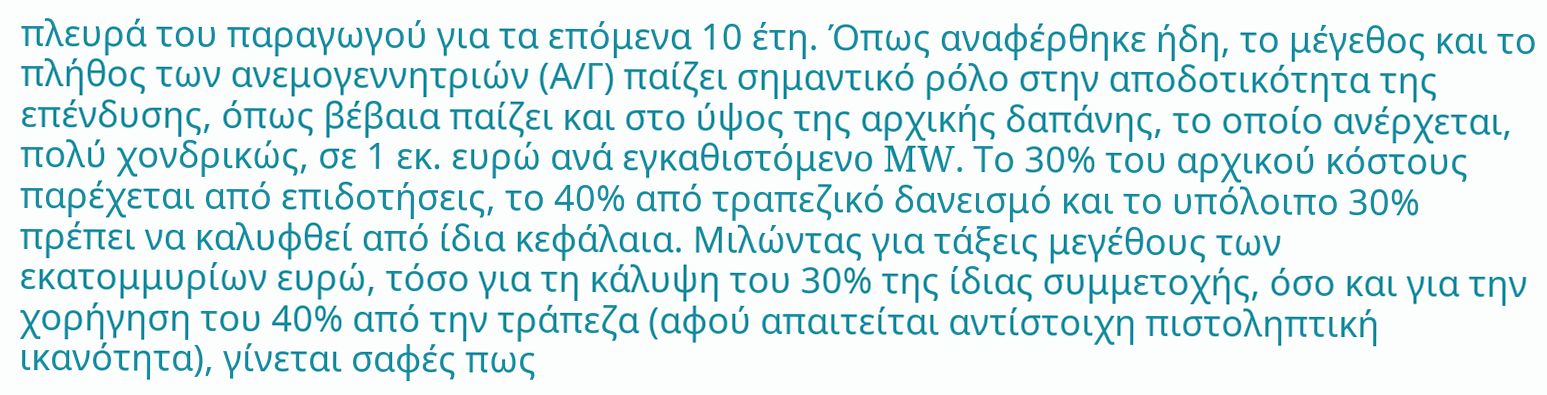πλευρά του παραγωγού για τα επόμενα 10 έτη. Όπως αναφέρθηκε ήδη, το μέγεθος και το πλήθος των ανεμογεννητριών (Α/Γ) παίζει σημαντικό ρόλο στην αποδοτικότητα της επένδυσης, όπως βέβαια παίζει και στο ύψος της αρχικής δαπάνης, το οποίο ανέρχεται, πολύ χονδρικώς, σε 1 εκ. ευρώ ανά εγκαθιστόμενo MW. Το 30% του αρχικού κόστους παρέχεται από επιδοτήσεις, το 40% από τραπεζικό δανεισμό και το υπόλοιπο 30% πρέπει να καλυφθεί από ίδια κεφάλαια. Μιλώντας για τάξεις μεγέθους των εκατομμυρίων ευρώ, τόσο για τη κάλυψη του 30% της ίδιας συμμετοχής, όσο και για την χορήγηση του 40% από την τράπεζα (αφού απαιτείται αντίστοιχη πιστοληπτική ικανότητα), γίνεται σαφές πως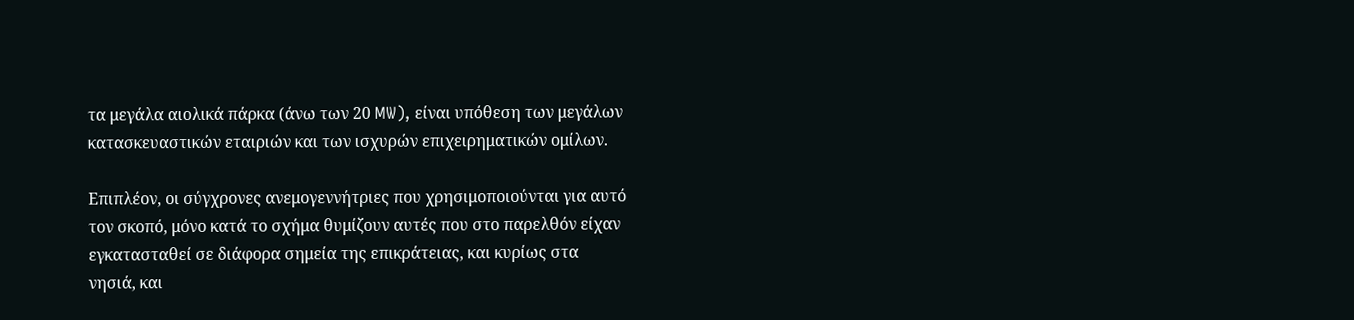τα μεγάλα αιολικά πάρκα (άνω των 20 MW), είναι υπόθεση των μεγάλων κατασκευαστικών εταιριών και των ισχυρών επιχειρηματικών ομίλων.

Επιπλέον, οι σύγχρονες ανεμογεννήτριες που χρησιμοποιούνται για αυτό τον σκοπό, μόνο κατά το σχήμα θυμίζουν αυτές που στο παρελθόν είχαν εγκατασταθεί σε διάφορα σημεία της επικράτειας, και κυρίως στα νησιά, και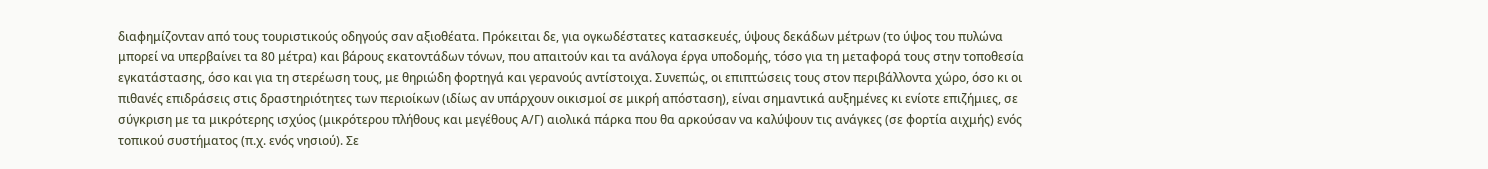διαφημίζονταν από τους τουριστικούς οδηγούς σαν αξιοθέατα. Πρόκειται δε, για ογκωδέστατες κατασκευές, ύψους δεκάδων μέτρων (το ύψος του πυλώνα μπορεί να υπερβαίνει τα 80 μέτρα) και βάρους εκατοντάδων τόνων, που απαιτούν και τα ανάλογα έργα υποδομής, τόσο για τη μεταφορά τους στην τοποθεσία εγκατάστασης, όσο και για τη στερέωση τους, με θηριώδη φορτηγά και γερανούς αντίστοιχα. Συνεπώς, οι επιπτώσεις τους στον περιβάλλοντα χώρο, όσο κι οι πιθανές επιδράσεις στις δραστηριότητες των περιοίκων (ιδίως αν υπάρχουν οικισμοί σε μικρή απόσταση), είναι σημαντικά αυξημένες κι ενίοτε επιζήμιες, σε σύγκριση με τα μικρότερης ισχύος (μικρότερου πλήθους και μεγέθους Α/Γ) αιολικά πάρκα που θα αρκούσαν να καλύψουν τις ανάγκες (σε φορτία αιχμής) ενός τοπικού συστήματος (π.χ. ενός νησιού). Σε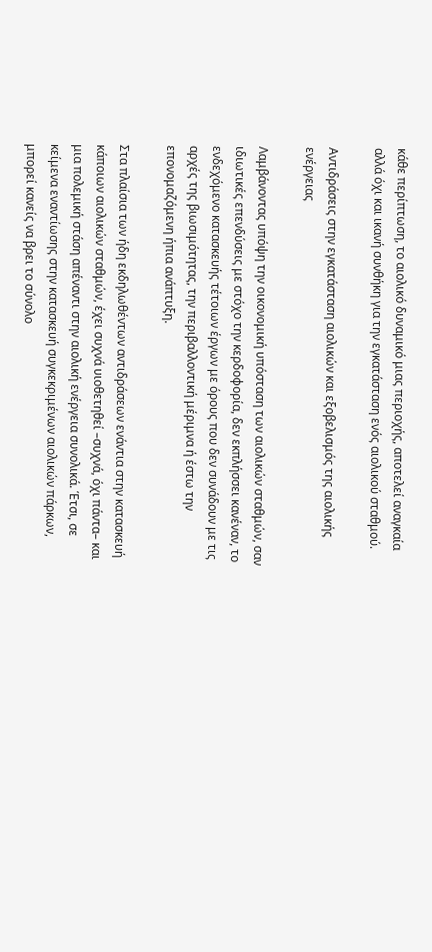κάθε περίπτωση, το αιολικό δυναμικό μιας περιοχής, αποτελεί αναγκαία αλλά όχι και ικανή συνθήκη για την εγκατάσταση ενός αιολικού σταθμού.

Αντιδράσεις στην εγκατάσταση αιολικών και εξοβελισμός της αιολικής ενέργειας

Λαμβάνοντας υπόψη την οικονομική υπόσταση των αιολικών σταθμών, σαν ιδιωτικές επενδύσεις με στόχο την κερδοφορία, δεν εκπλήσσει κανέναν, το ενδεχόμενο κατασκευής τέτοιων έργων με όρους που δεν συνάδουν με τις αρχές της βιωσιμότητας, την περιβαλλοντική μέριμνα ή έστω την επονομαζόμενη ήπια ανάπτυξη.

Στα πλαίσια των ήδη εκδηλωθέντων αντιδράσεων ενάντια στην κατασκευή κάποιων αιολικών σταθμών, έχει συχνά υιοθετηθεί –συχνά, όχι πάντα– και μια πολεμική στάση απέναντι στην αιολική ενέργεια συνολικά. Έτσι, σε κείμενα εναντίωσης στην κατασκευή συγκεκριμένων αιολικών πάρκων, μπορεί κανείς να βρει το σύνολο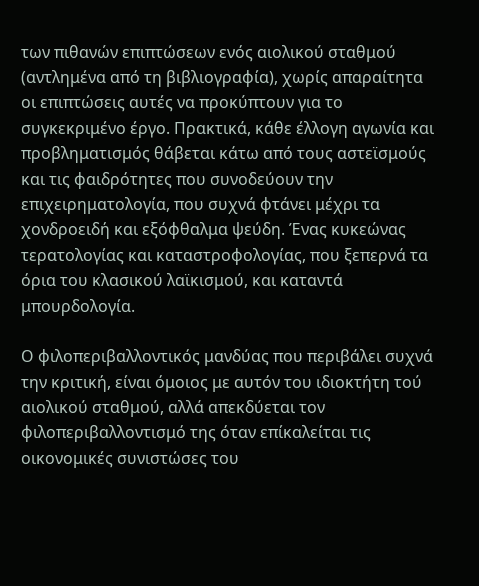των πιθανών επιπτώσεων ενός αιολικού σταθμού (αντλημένα από τη βιβλιογραφία), χωρίς απαραίτητα οι επιπτώσεις αυτές να προκύπτουν για το συγκεκριμένο έργο. Πρακτικά, κάθε έλλογη αγωνία και προβληματισμός θάβεται κάτω από τους αστεϊσμούς και τις φαιδρότητες που συνοδεύουν την επιχειρηματολογία, που συχνά φτάνει μέχρι τα χονδροειδή και εξόφθαλμα ψεύδη. Ένας κυκεώνας τερατολογίας και καταστροφολογίας, που ξεπερνά τα όρια του κλασικού λαϊκισμού, και καταντά μπουρδολογία.

Ο φιλοπεριβαλλοντικός μανδύας που περιβάλει συχνά την κριτική, είναι όμοιος με αυτόν του ιδιοκτήτη τού αιολικού σταθμού, αλλά απεκδύεται τον φιλοπεριβαλλοντισμό της όταν επίκαλείται τις οικονομικές συνιστώσες του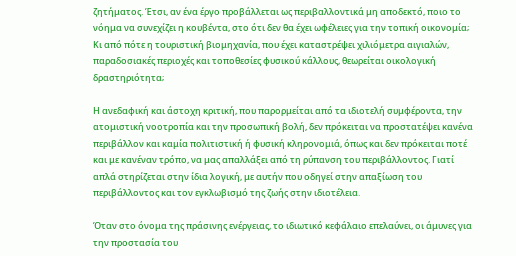ζητήματος. Έτσι, αν ένα έργο προβάλλεται ως περιβαλλοντικά μη αποδεκτό, ποιο το νόημα να συνεχίζει η κουβέντα, στο ότι δεν θα έχει ωφέλειες για την τοπική οικονομία; Κι από πότε η τουριστική βιομηχανία, που έχει καταστρέψει χιλιόμετρα αιγιαλών, παραδοσιακές περιοχές και τοποθεσίες φυσικού κάλλους, θεωρείται οικολογική δραστηριότητα;

Η ανεδαφική και άστοχη κριτική, που παρορμείται από τα ιδιοτελή συμφέροντα, την ατομιστική νοοτροπία και την προσωπική βολή, δεν πρόκειται να προστατέψει κανένα περιβάλλον και καμία πολιτιστική ή φυσική κληρονομιά, όπως και δεν πρόκειται ποτέ και με κανέναν τρόπο, να μας απαλλάξει από τη ρύπανση του περιβάλλοντος. Γιατί απλά στηρίζεται στην ίδια λογική, με αυτήν που οδηγεί στην απαξίωση του περιβάλλοντος και τον εγκλωβισμό της ζωής στην ιδιοτέλεια.

Όταν στο όνομα της πράσινης ενέργειας, το ιδιωτικό κεφάλαιο επελαύνει, οι άμυνες για την προστασία του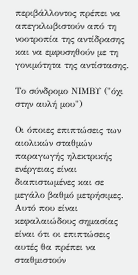περιβάλλοντος πρέπει να απεγκλωβιστούν από τη νοοτροπία της αντίδρασης και να εμφυσηθούν με τη γονιμότητα της αντίστασης.

Το σύνδρομο ΝΙΜΒΥ ("όχι στην αυλή μου")

Οι όποιες επιπτώσεις των αιολικών σταθμών παραγωγής ηλεκτρικής ενέργειας είναι διαπιστωμένες και σε μεγάλο βαθμό μετρήσιμες. Αυτό που είναι κεφαλαιώδους σημασίας είναι ότι οι επιπτώσεις αυτές θα πρέπει να σταθμιστούν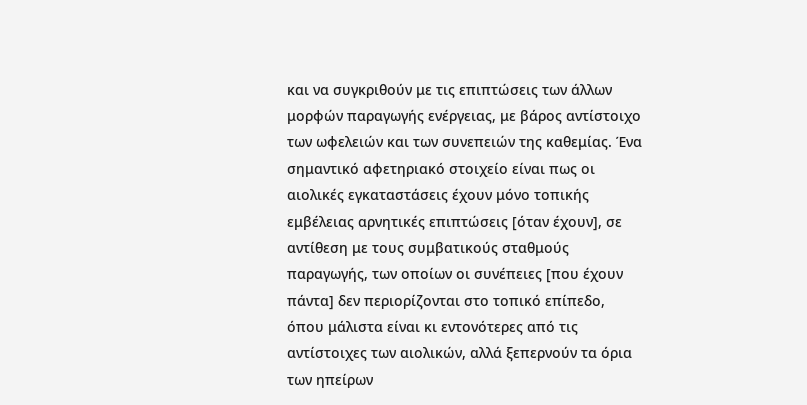και να συγκριθούν με τις επιπτώσεις των άλλων μορφών παραγωγής ενέργειας, με βάρος αντίστοιχο των ωφελειών και των συνεπειών της καθεμίας. Ένα σημαντικό αφετηριακό στοιχείο είναι πως οι αιολικές εγκαταστάσεις έχουν μόνο τοπικής εμβέλειας αρνητικές επιπτώσεις [όταν έχουν], σε αντίθεση με τους συμβατικούς σταθμούς παραγωγής, των οποίων οι συνέπειες [που έχουν πάντα] δεν περιορίζονται στο τοπικό επίπεδο, όπου μάλιστα είναι κι εντονότερες από τις αντίστοιχες των αιολικών, αλλά ξεπερνούν τα όρια των ηπείρων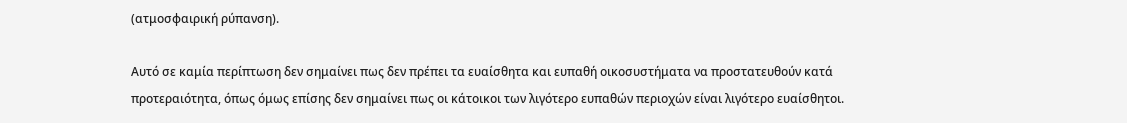(ατμοσφαιρική ρύπανση).

Αυτό σε καμία περίπτωση δεν σημαίνει πως δεν πρέπει τα ευαίσθητα και ευπαθή οικοσυστήματα να προστατευθούν κατά προτεραιότητα, όπως όμως επίσης δεν σημαίνει πως οι κάτοικοι των λιγότερο ευπαθών περιοχών είναι λιγότερο ευαίσθητοι.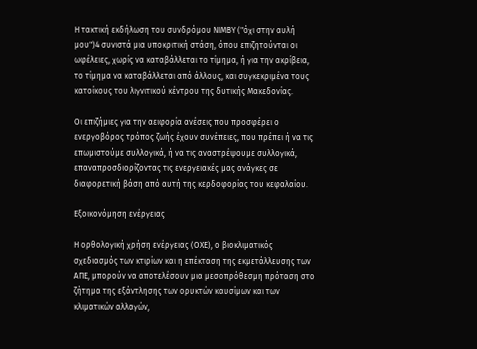Η τακτική εκδήλωση του συνδρόμου ΝΙΜΒΥ ("όχι στην αυλή μου")4 συνιστά μια υποκριτική στάση, όπου επιζητούνται οι ωφέλειες, χωρίς να καταβάλλεται το τίμημα, ή για την ακρίβεια, το τίμημα να καταβάλλεται από άλλους, και συγκεκριμένα τους κατοίκους του λιγνιτικού κέντρου της δυτικής Μακεδονίας.

Οι επιζήμιες για την αειφορία ανέσεις που προσφέρει ο ενεργοβόρος τρόπος ζωής έχουν συνέπειες, που πρέπει ή να τις επωμιστούμε συλλογικά, ή να τις αναστρέψουμε συλλογικά, επαναπροσδιορίζοντας τις ενεργειακές μας ανάγκες σε διαφορετική βάση από αυτή της κερδοφορίας του κεφαλαίου.

Εξοικονόμηση ενέργειας

Η ορθολογική χρήση ενέργειας (ΟΧΕ), ο βιοκλιματικός σχεδιασμός των κτιρίων και η επέκταση της εκμετάλλευσης των ΑΠΕ, μπορούν να αποτελέσουν μια μεσοπρόθεσμη πρόταση στο ζήτημα της εξάντλησης των ορυκτών καυσίμων και των κλιματικών αλλαγών,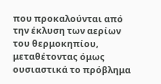που προκαλούνται από την έκλυση των αερίων του θερμοκηπίου, μεταθέτοντας όμως ουσιαστικά το πρόβλημα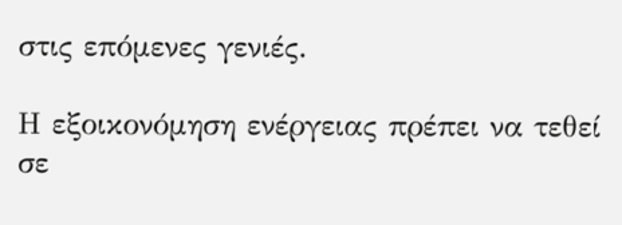στις επόμενες γενιές.

Η εξοικονόμηση ενέργειας πρέπει να τεθεί σε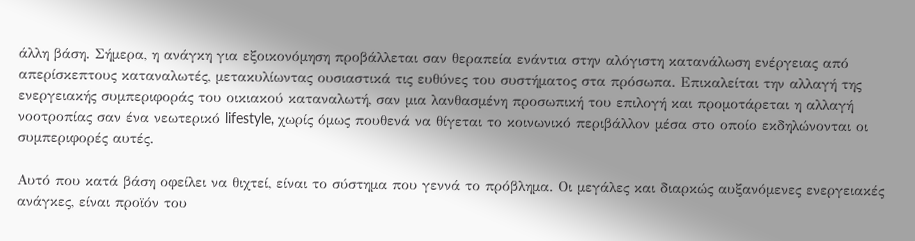άλλη βάση. Σήμερα, η ανάγκη για εξοικονόμηση προβάλλεται σαν θεραπεία ενάντια στην αλόγιστη κατανάλωση ενέργειας από απερίσκεπτους καταναλωτές, μετακυλίωντας ουσιαστικά τις ευθύνες του συστήματος στα πρόσωπα. Επικαλείται την αλλαγή της ενεργειακής συμπεριφοράς του οικιακού καταναλωτή, σαν μια λανθασμένη προσωπική του επιλογή και προμοτάρεται η αλλαγή νοοτροπίας σαν ένα νεωτερικό lifestyle, χωρίς όμως πουθενά να θίγεται το κοινωνικό περιβάλλον μέσα στο οποίο εκδηλώνονται οι συμπεριφορές αυτές.

Αυτό που κατά βάση οφείλει να θιχτεί, είναι το σύστημα που γεννά το πρόβλημα. Οι μεγάλες και διαρκώς αυξανόμενες ενεργειακές ανάγκες, είναι προϊόν του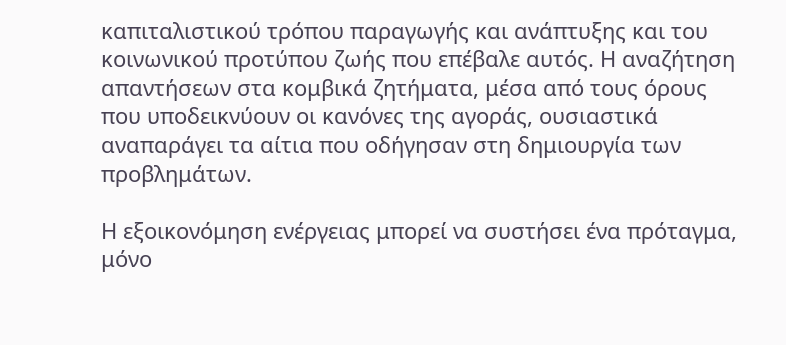καπιταλιστικού τρόπου παραγωγής και ανάπτυξης και του κοινωνικού προτύπου ζωής που επέβαλε αυτός. Η αναζήτηση απαντήσεων στα κομβικά ζητήματα, μέσα από τους όρους που υποδεικνύουν οι κανόνες της αγοράς, ουσιαστικά αναπαράγει τα αίτια που οδήγησαν στη δημιουργία των προβλημάτων.

Η εξοικονόμηση ενέργειας μπορεί να συστήσει ένα πρόταγμα, μόνο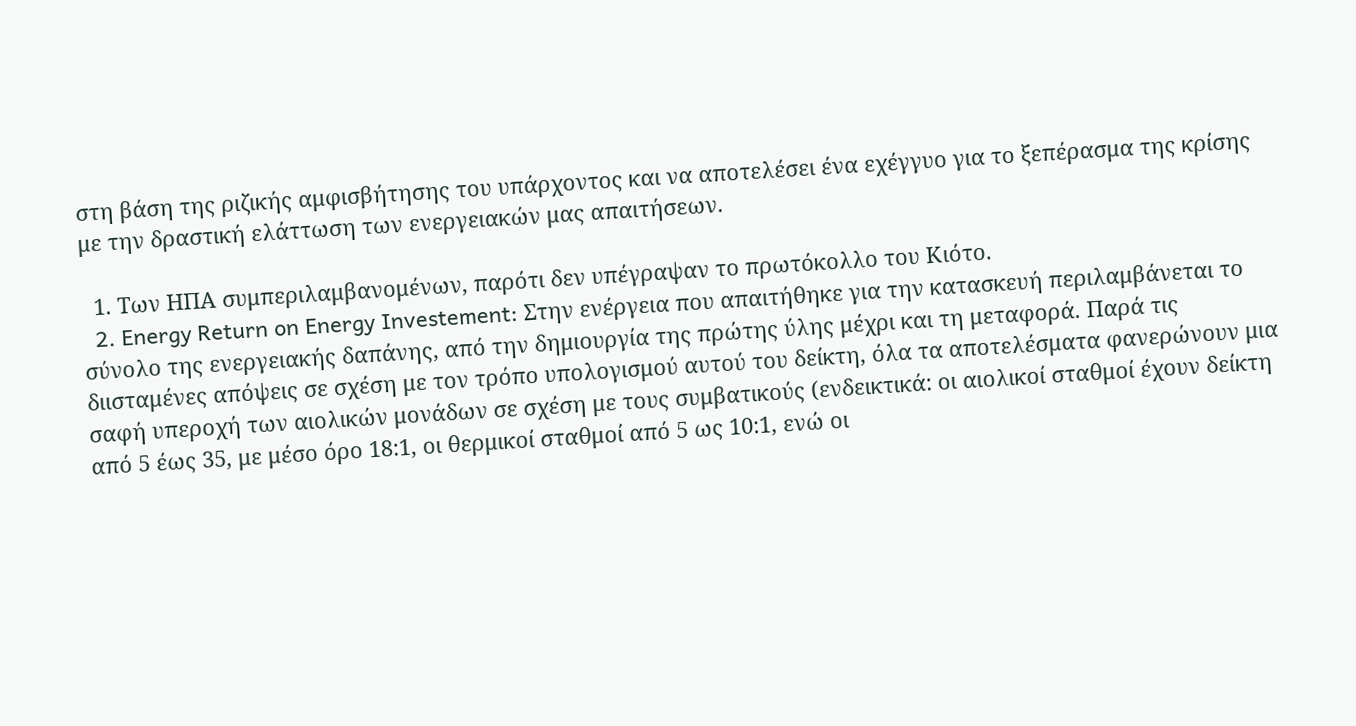στη βάση της ριζικής αμφισβήτησης του υπάρχοντος και να αποτελέσει ένα εχέγγυο για το ξεπέρασμα της κρίσης με την δραστική ελάττωση των ενεργειακών μας απαιτήσεων.

  1. Των ΗΠΑ συμπεριλαμβανομένων, παρότι δεν υπέγραψαν το πρωτόκολλο του Κιότο.
  2. Energy Return on Energy Investement: Στην ενέργεια που απαιτήθηκε για την κατασκευή περιλαμβάνεται το σύνολο της ενεργειακής δαπάνης, από την δημιουργία της πρώτης ύλης μέχρι και τη μεταφορά. Παρά τις διισταμένες απόψεις σε σχέση με τον τρόπο υπολογισμού αυτού του δείκτη, όλα τα αποτελέσματα φανερώνουν μια σαφή υπεροχή των αιολικών μονάδων σε σχέση με τους συμβατικούς (ενδεικτικά: οι αιολικοί σταθμοί έχουν δείκτη από 5 έως 35, με μέσο όρο 18:1, οι θερμικοί σταθμοί από 5 ως 10:1, ενώ οι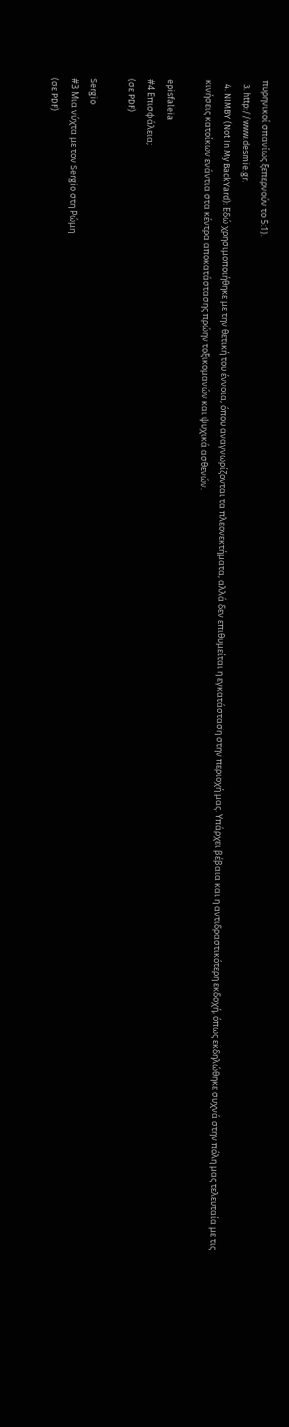πυρηνικοί σπανίως ξεπερνούν το 5:1).
  3. http://www.desmie.gr.
  4. NIMBY (Not In My BackYard): Εδώ χρησιμοποιήθηκε με την θετική του έννοια, όπου αναγνωρίζονται τα πλεονεκτήματα, αλλά δεν επιθυμείται η εγκατάσταση στην περιοχή μας. Υπάρχει βέβαια και η αντιδραστικότερη εκδοχή, όπως εκδηλώθηκε συχνά στην πόλη μας τελευταία με τις κινήσεις κατοίκων ενάντια στα κέντρα αποκατάστασης πρώην τοξικομανών και ψυχικά ασθενών.

episfaleia
#4 Επισφάλεια;
(σε PDF)

Sergio
#3 Μια νύχτα με τον Sergio στη Ρώμη
(σε PDF)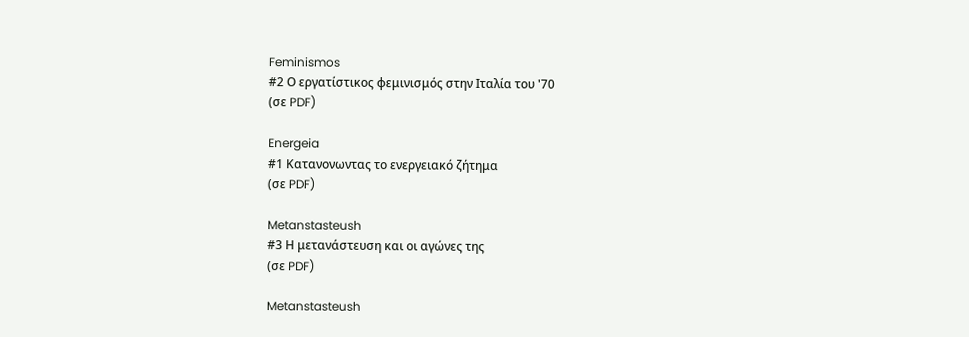Feminismos
#2 Ο εργατίστικος φεμινισμός στην Ιταλία του '70
(σε PDF)

Energeia
#1 Κατανονωντας το ενεργειακό ζήτημα
(σε PDF)

Metanstasteush
#3 Η μετανάστευση και οι αγώνες της
(σε PDF)

Metanstasteush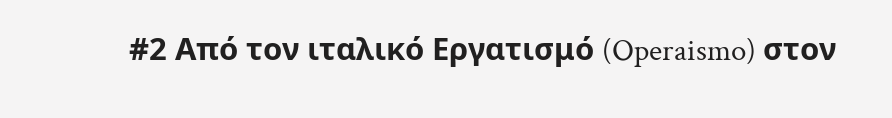#2 Από τον ιταλικό Εργατισμό (Operaismo) στον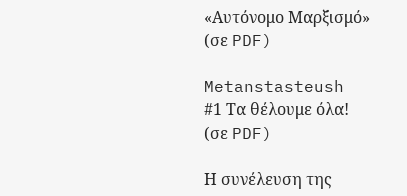«Αυτόνομο Μαρξισμό»
(σε PDF)

Metanstasteush
#1 Τα θέλουμε όλα!
(σε PDF)

Η συνέλευση της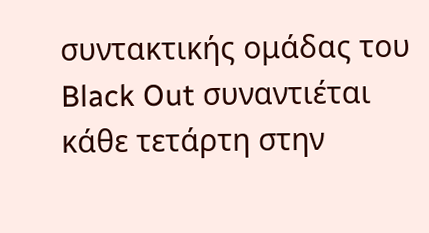συντακτικής ομάδας του Black Out συναντιέται κάθε τετάρτη στην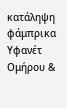κατάληψη φάμπρικα Υφανέτ Ομήρου &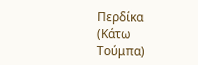Περδίκα (Κάτω Τούμπα)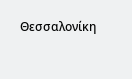Θεσσαλονίκη